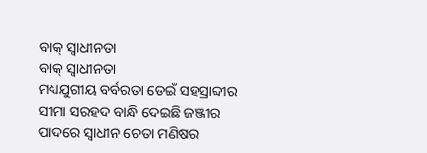ବାକ୍ ସ୍ୱାଧୀନତା
ବାକ୍ ସ୍ୱାଧୀନତା
ମଧ୍ୟଯୁଗୀୟ ବର୍ବରତା ଡେଇଁ ସହସ୍ରାବ୍ଦୀର
ସୀମା ସରହଦ ବାନ୍ଧି ଦେଇଛି ଜଞ୍ଜୀର
ପାଦରେ ସ୍ଵାଧୀନ ଚେତା ମଣିଷର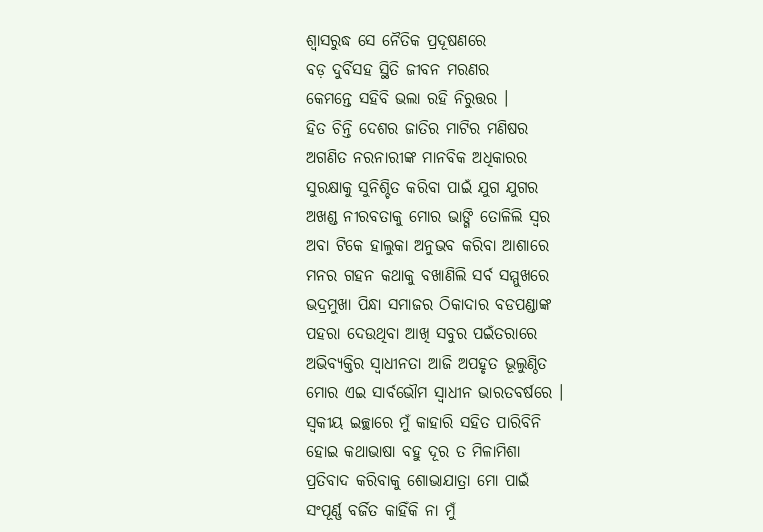ଶ୍ବାସରୁଦ୍ଧ ସେ ନୈତିକ ପ୍ରଦୂଷଣରେ
ବଡ଼ ଦୁର୍ବିସହ ସ୍ଥିତି ଜୀବନ ମରଣର
କେମନ୍ତେ ସହିବି ଭଲା ରହି ନିରୁତ୍ତର ।
ହିତ ଚିନ୍ତି ଦେଶର ଜାତିର ମାଟିର ମଣିଷର
ଅଗଣିତ ନରନାରୀଙ୍କ ମାନବିକ ଅଧିକାରର
ସୁରକ୍ଷାକୁ ସୁନିଶ୍ଚିତ କରିବା ପାଇଁ ଯୁଗ ଯୁଗର
ଅଖଣ୍ଡ ନୀରବତାକୁ ମୋର ଭାଙ୍ଗି ତୋଳିଲି ସ୍ବର
ଅବା ଟିକେ ହାଲୁକା ଅନୁଭବ କରିବା ଆଶାରେ
ମନର ଗହନ କଥାକୁ ବଖାଣିଲି ସର୍ବ ସମ୍ମୁଖରେ
ଭଦ୍ରମୁଖା ପିନ୍ଧା ସମାଜର ଠିକାଦାର ବଡପଣ୍ଡାଙ୍କ
ପହରା ଦେଉଥିବା ଆଖି ସବୁର ପଇଁତରାରେ
ଅଭିବ୍ୟକ୍ତିର ସ୍ବାଧୀନତା ଆଜି ଅପହୃତ ଭୂଲୁଣ୍ଠିତ
ମୋର ଏଇ ସାର୍ବଭୌମ ସ୍ଵାଧୀନ ଭାରତବର୍ଷରେ ।
ସ୍ବକୀୟ ଇଚ୍ଛାରେ ମୁଁ କାହାରି ସହିତ ପାରିବିନି
ହୋଇ କଥାଭାଷା ବହୁ ଦୂର ତ ମିଳାମିଶା
ପ୍ରତିବାଦ କରିବାକୁ ଶୋଭାଯାତ୍ରା ମୋ ପାଇଁ
ସଂପୂର୍ଣ୍ଣ ବର୍ଜିତ କାହିଁକି ନା ମୁଁ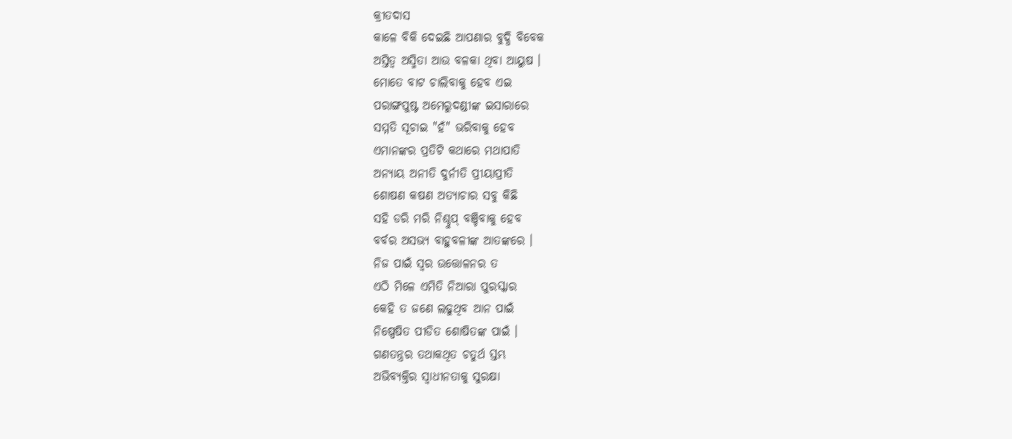କ୍ରୀତଦାସ
କାଳେ ବିକି ଦେଇଛି ଆପଣାର ବୁଦ୍ଧି ବିବେକ
ଅସ୍ତିତ୍ବ ଅସ୍ମିତା ଆଉ ବଳକା ଥିବା ଆୟୁଷ ।
ମୋତେ ବାଟ ଚାଲିବାକୁ ହେବ ଏଇ
ପରାଙ୍ଗପୁଷ୍ଟ ଅମେରୁଦଣ୍ଡୀଙ୍କ ଇସାରାରେ
ସମ୍ମତି ସୂଚାଇ "ହଁ" ଭରିବାକୁ ହେବ
ଏମାନଙ୍କର ପ୍ରତିଟି କଥାରେ ମଥାପାତି
ଅନ୍ଯାୟ ଅନୀତି ଦୁର୍ନୀତି ପ୍ରୀୟାପ୍ରୀତି
ଶୋଷଣ କଷଣ ଅତ୍ୟାଚାର ସବୁ କିଛି
ସହି ଡରି ମରି ନିଶ୍ଚୁପ୍ ବଞ୍ଚିବାକୁ ହେବ
ବର୍ବର ଅସଭ୍ୟ ବାହୁବଳୀଙ୍କ ଆତଙ୍କରେ ।
ନିଜ ପାଇଁ ସ୍ବର ଉତ୍ତୋଳନର ତ
ଏଠି ମିଳେ ଏମିତି ନିଆରା ପୁରସ୍କାର
କେହି ତ ଜଣେ ଲଢୁଥିବ ଆନ ପାଇଁ
ନିଷ୍ପେଷିତ ପୀଡିତ ଶୋଷିତଙ୍କ ପାଇଁ ।
ଗଣତନ୍ତ୍ରର ତଥାକଥିତ ଚତୁର୍ଥ ସ୍ତମ୍ଭ
ଅଭିବ୍ୟକ୍ତିର ସ୍ବାଧୀନତାକୁ ସୁରକ୍ଷା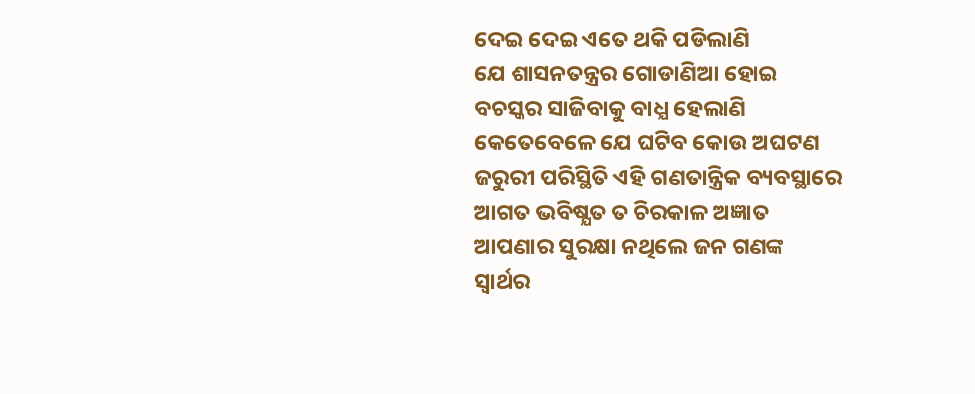ଦେଇ ଦେଇ ଏତେ ଥକି ପଡିଲାଣି
ଯେ ଶାସନତନ୍ତ୍ରର ଗୋଡାଣିଆ ହୋଇ
ବଚସ୍କର ସାଜିବାକୁ ବାଧ୍ଯ ହେଲାଣି
କେତେବେଳେ ଯେ ଘଟିବ କୋଉ ଅଘଟଣ
ଜରୁରୀ ପରିସ୍ଥିତି ଏହି ଗଣତାନ୍ତ୍ରିକ ବ୍ୟବସ୍ଥାରେ
ଆଗତ ଭବିଷ୍ଯତ ତ ଚିରକାଳ ଅଜ୍ଞାତ
ଆପଣାର ସୁରକ୍ଷା ନଥିଲେ ଜନ ଗଣଙ୍କ
ସ୍ବାର୍ଥର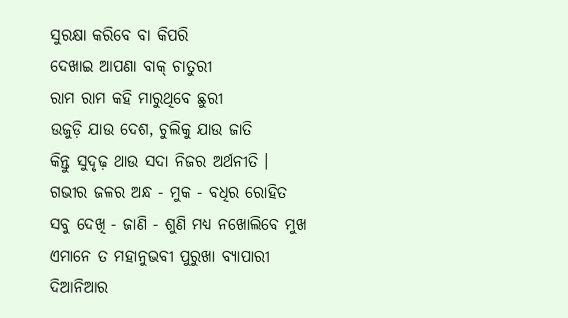ସୁରକ୍ଷା କରିବେ ବା କିପରି
ଦେଖାଇ ଆପଣା ବାକ୍ ଚାତୁରୀ
ରାମ ରାମ କହି ମାରୁଥିବେ ଛୁରୀ
ଉଜୁଡ଼ି ଯାଉ ଦେଶ, ଚୁଲିକୁ ଯାଉ ଜାତି
କିନ୍ତୁ ସୁଦୃଢ଼ ଥାଉ ସଦା ନିଜର ଅର୍ଥନୀତି ।
ଗଭୀର ଜଳର ଅନ୍ଧ - ମୁକ - ବଧିର ରୋହିତ
ସବୁ ଦେଖି - ଜାଣି - ଶୁଣି ମଧ୍ଯ ନଖୋଲିବେ ମୁଖ
ଏମାନେ ତ ମହାନୁଭବୀ ପୁରୁଖା ବ୍ଯାପାରୀ
ଦିଆନିଆର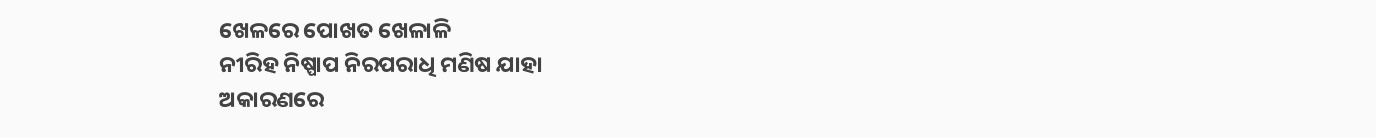ଖେଳରେ ପୋଖତ ଖେଳାଳି
ନୀରିହ ନିଷ୍ପାପ ନିରପରାଧି ମଣିଷ ଯାହା
ଅକାରଣରେ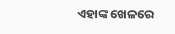ଏହାଙ୍କ ଖେଳରେ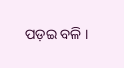ପଡ଼ଇ ବଳି ।